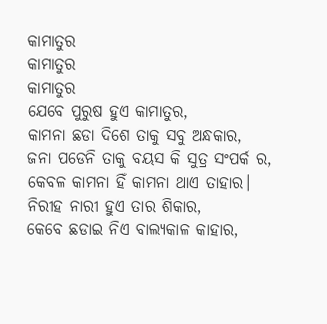କାମାତୁର
କାମାତୁର
କାମାତୁର
ଯେବେ ପୁରୁଷ ହୁଏ କାମାତୁର,
କାମନା ଛଡା ଦିଶେ ତାକୁ ସବୁ ଅନ୍ଧକାର,
ଜନା ପଡେନି ତାକୁ ବୟସ କି ସୁତ୍ର ସଂପର୍କ ର,
କେବଳ କାମନା ହିଁ କାମନା ଥାଏ ତାହାର।
ନିରୀହ ନାରୀ ହୁଏ ତାର ଶିକାର,
କେବେ ଛଡାଇ ନିଏ ବାଲ୍ୟକାଳ କାହାର,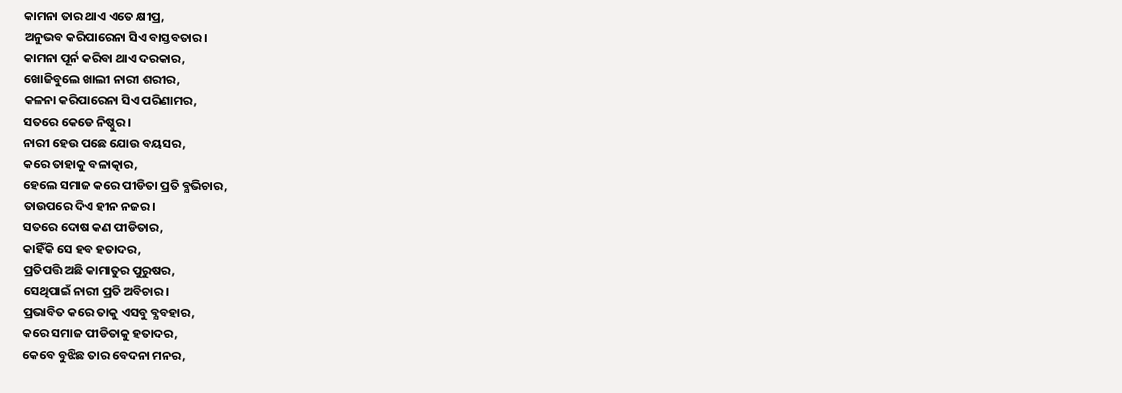କାମନା ତାର ଥାଏ ଏତେ କ୍ଷୀପ୍ର,
ଅନୁଭବ କରିପାରେନା ସିଏ ବାସ୍ତବତାର।
କାମନା ପୂର୍ନ କରିବା ଥାଏ ଦରକାର,
ଖୋଜିବୁଲେ ଖାଲୀ ନାରୀ ଶରୀର,
କଳନା କରିପାରେନା ସିଏ ପରିଣାମର,
ସତରେ କେଡେ ନିଷ୍ଠୁର।
ନାରୀ ହେଉ ପଛେ ଯୋଉ ବୟସର,
କରେ ତାହାକୁ ବଳାତ୍କାର,
ହେଲେ ସମାଜ କରେ ପୀଡିତା ପ୍ରତି ବ୍ଯଭିଚାର,
ତାଉପରେ ଦିଏ ହୀନ ନଜର।
ସତରେ ଦୋଷ କଣ ପୀଡିତାର,
କାହିଁକି ସେ ହବ ହତାଦର,
ପ୍ରତିପତ୍ତି ଅଛି କାମାତୁର ପୁରୁଷର,
ସେଥିପାଇଁ ନାରୀ ପ୍ରତି ଅବିଚାର।
ପ୍ରଭାବିତ କରେ ତାକୁ ଏସବୁ ବ୍ଯବହାର,
କରେ ସମାଜ ପୀଡିତାକୁ ହତାଦର,
କେବେ ବୁଝିଛ ତାର ବେଦନା ମନର,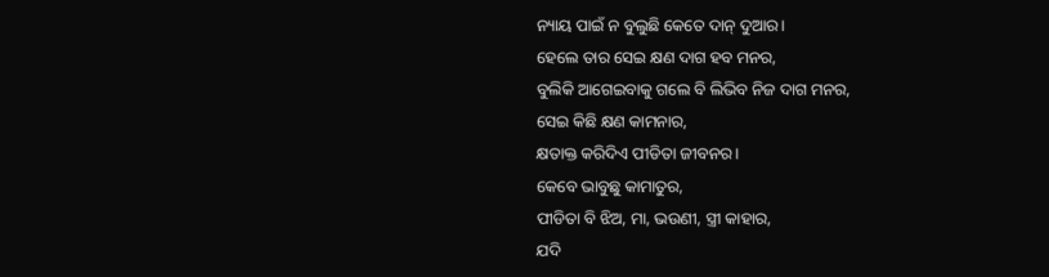ନ୍ୟାୟ ପାଇଁ ନ ବୁଲୁଛି କେତେ ଦାନ୍ ଦୁଆର।
ହେଲେ ତାର ସେଇ କ୍ଷଣ ଦାଗ ହବ ମନର,
ବୁଲିକି ଆଗେଇବାକୁ ଗଲେ ବି ଲିଭିବ ନିଜ ଦାଗ ମନର,
ସେଇ କିଛି କ୍ଷଣ କାମନାର,
କ୍ଷତାକ୍ତ କରିଦିଏ ପୀଡିତା ଜୀବନର।
କେବେ ଭାବୁଛୁ କାମାତୁର,
ପୀଡିତା ବି ଝିଅ, ମା, ଭଉଣୀ, ସ୍ତ୍ରୀ କାହାର,
ଯଦି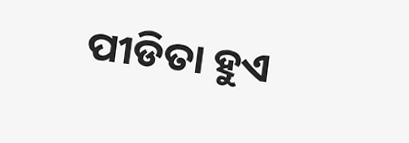ପୀଡିତା ହୁଏ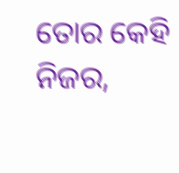ତୋର କେହି ନିଜର,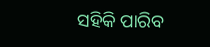ସହିକି ପାରିବ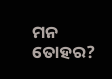ମନ ତୋହର?